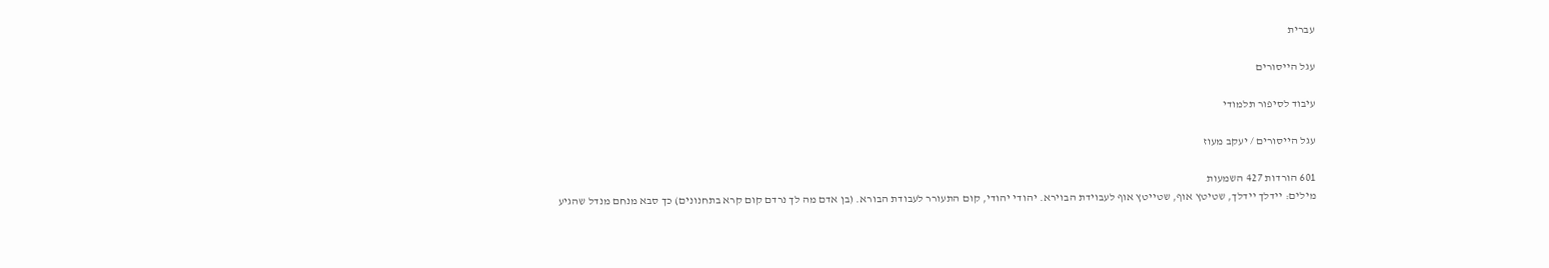עברית

עגל הייסורים

עיבוד לסיפור תלמודי

עגל הייסורים / יעקב מעוז

601 הורדות 427 השמעות
מילים: יידלך יידלך, שטיטץ אוף, שטייטץ אוף לעבוידת הבוירא. יהודי יהודי, קום התעורר לעבודת הבורא. (בן אדם מה לך נרדם קום קרא בתחנונים) כך סבא מנחם מנדל שהגיע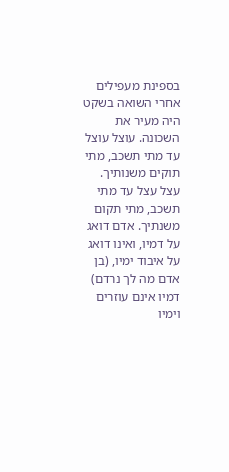בספינת מעפילים אחרי השואה בשקט היה מעיר את השכונה. עוצל עוצל עד מתי תשכב, מתי תוקים משנותיך. עצל עצל עד מתי תשכב, מתי תקום משנתיך. אדם דואג על דמיו, ואינו דואג על איבוד ימיו, (בן אדם מה לך נרדם) דמיו אינם עוזרים וימיו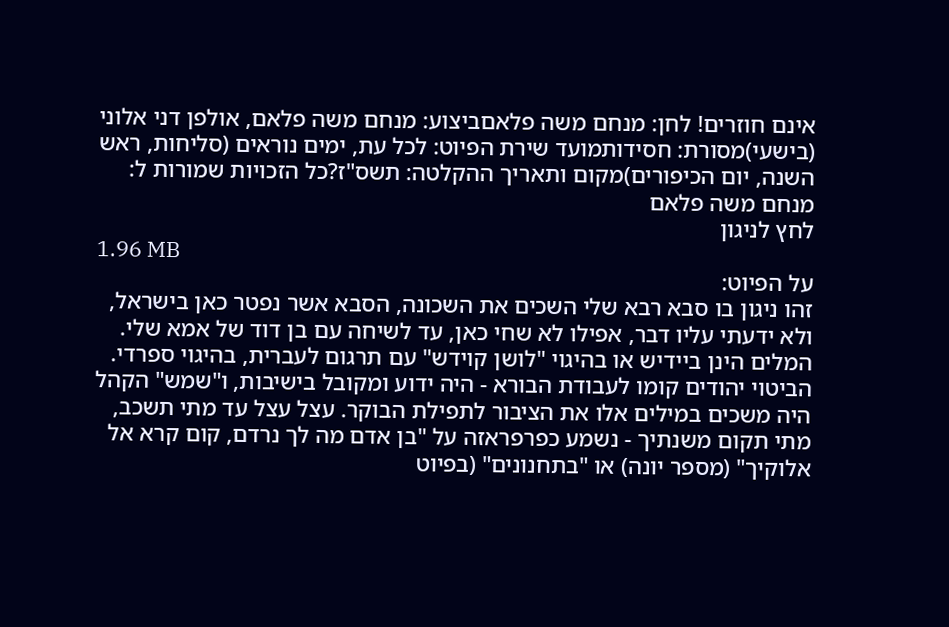אינם חוזרים! לחן: מנחם משה פלאםביצוע: מנחם משה פלאם, אולפן דני אלוני (בישעי)מסורת: חסידותמועד שירת הפיוט: לכל עת, ימים נוראים (סליחות, ראש השנה, יום הכיפורים)מקום ותאריך ההקלטה: תשס"ז?כל הזכויות שמורות ל: מנחם משה פלאם
לחץ לניגון
1.96 MB
על הפיוט:
זהו ניגון בו סבא רבא שלי השכים את השכונה, הסבא אשר נפטר כאן בישראל, ולא ידעתי עליו דבר, אפילו לא שחי כאן, עד לשיחה עם בן דוד של אמא שלי. המלים הינן ביידיש או בהיגוי "לושן קוידש" עם תרגום לעברית, בהיגוי ספרדי. הביטוי יהודים קומו לעבודת הבורא - היה ידוע ומקובל בישיבות, ו"שמש" הקהל היה משכים במילים אלו את הציבור לתפילת הבוקר. עצל עצל עד מתי תשכב, מתי תקום משנתיך - נשמע כפרפראזה על "בן אדם מה לך נרדם, קום קרא אל אלוקיך" (מספר יונה) או "בתחנונים" (בפיוט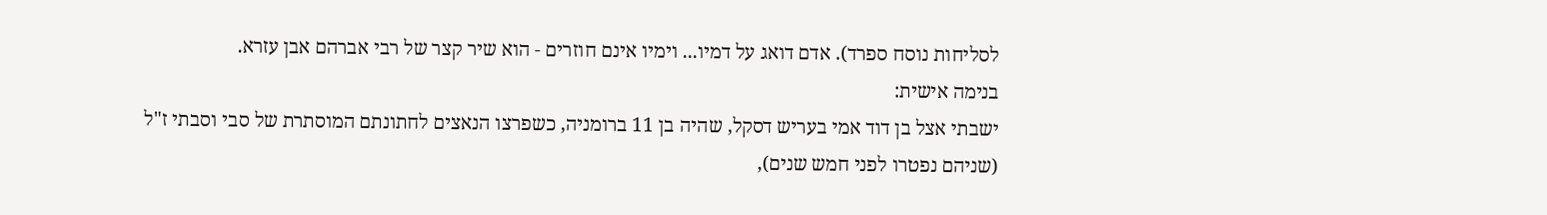לסליחות נוסח ספרד). אדם דואג על דמיו... וימיו אינם חוזרים - הוא שיר קצר של רבי אברהם אבן עזרא.
בנימה אישית:
ישבתי אצל בן דוד אמי בעריש דסקל, שהיה בן 11 ברומניה, כשפרצו הנאצים לחתונתם המוסתרת של סבי וסבתי ז"ל (שניהם נפטרו לפני חמש שנים),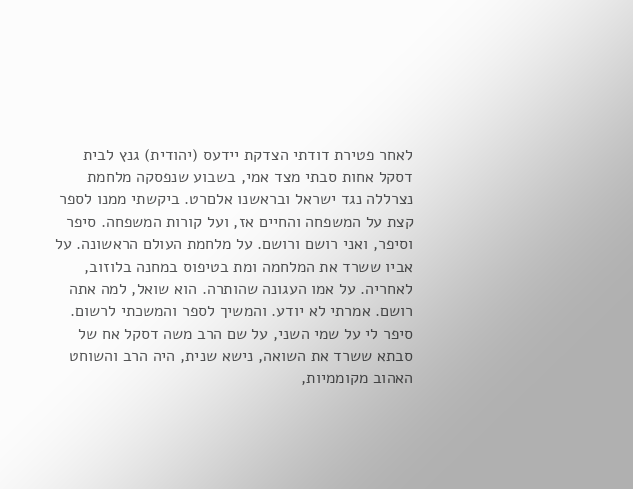לאחר פטירת דודתי הצדקת יידעס (יהודית) גנץ לבית דסקל אחות סבתי מצד אמי, בשבוע שנפסקה מלחמת נצרללה נגד ישראל ובראשנו אלםרט. ביקשתי ממנו לספר קצת על המשפחה והחיים אז, ועל קורות המשפחה. סיפר וסיפר, ואני רושם ורושם. על מלחמת העולם הראשונה. על אביו ששרד את המלחמה ומת בטיפוס במחנה בלוזוב, לאחריה. על אמו העגונה שהותרה. הוא שואל, למה אתה רושם. אמרתי לא יודע. והמשיך לספר והמשכתי לרשום. סיפר לי על שמי השני, על שם הרב משה דסקל אח של סבתא ששרד את השואה, נישא שנית, היה הרב והשוחט האהוב מקוממיות,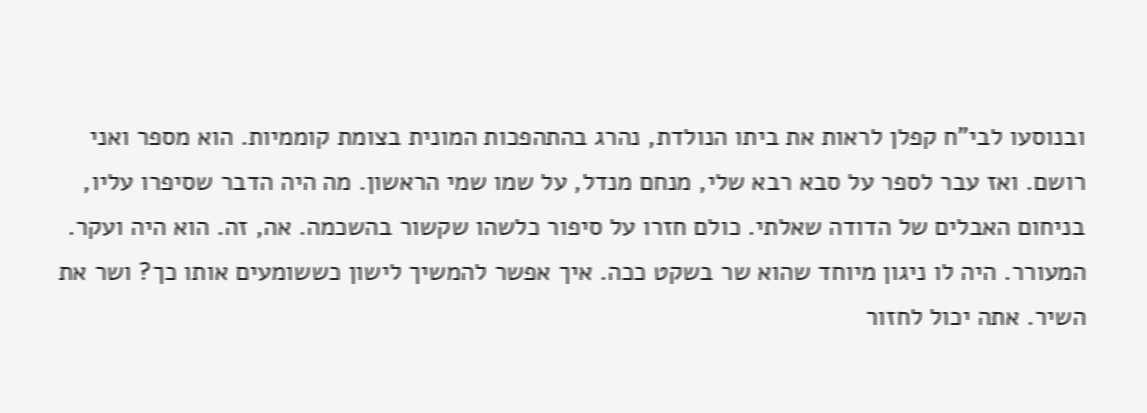ובנוסעו לבי"ח קפלן לראות את ביתו הנולדת, נהרג בהתהפכות המונית בצומת קוממיות. הוא מספר ואני רושם. ואז עבר לספר על סבא רבא שלי, מנחם מנדל, על שמו שמי הראשון. מה היה הדבר שסיפרו עליו, בניחום האבלים של הדודה שאלתי. כולם חזרו על סיפור כלשהו שקשור בהשכמה. אה, זה. הוא היה ועקר. המעורר. היה לו ניגון מיוחד שהוא שר בשקט ככה. איך אפשר להמשיך לישון כששומעים אותו כך? ושר את השיר. אתה יכול לחזור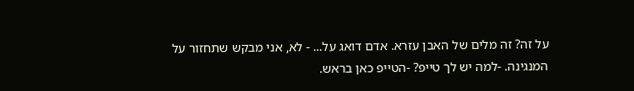על זה? זה מלים של האבן עזרא. אדם דואג על... - לא, אני מבקש שתחזור על המנגינה. -למה יש לך טייפ? -הטייפ כאן בראש.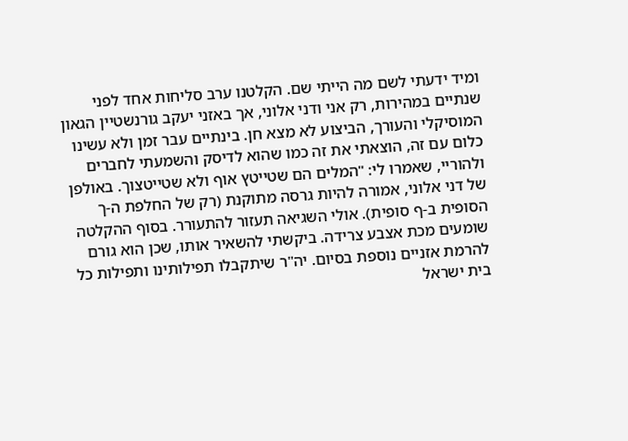ומיד ידעתי לשם מה הייתי שם. הקלטנו ערב סליחות אחד לפני שנתיים במהירות, רק אני ודני אלוני, אך באזני יעקב גורנשטיין הגאון המוסיקלי והעורך, הביצוע לא מצא חן. בינתיים עבר זמן ולא עשינו כלום עם זה, הוצאתי את זה כמו שהוא לדיסק והשמעתי לחברים ולהוריי, שאמרו לי: "המלים הם שטייטץ אוף ולא שטייטצוך. באולפן של דני אלוני, אמורה להיות גרסה מתוקנת (רק של החלפת ה-ך הסופית ב-ף סופית). אולי השגיאה תעזור להתעורר. בסוף ההקלטה שומעים מכת אצבע צרידה. ביקשתי להשאיר אותו, שכן הוא גורם להרמת אזניים נוספת בסיום. יה"ר שיתקבלו תפילותינו ותפילות כל בית ישראל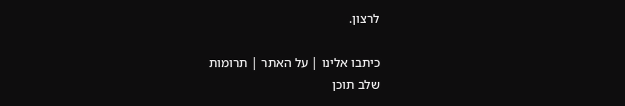לרצון.

כיתבו אלינו | על האתר | תרומות
שלב תוכן